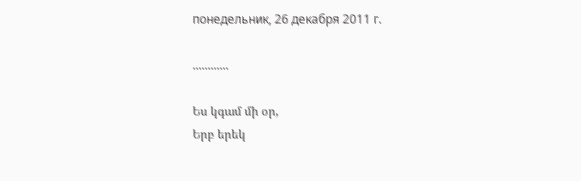понедельник, 26 декабря 2011 г.

............

Ես կգամ մի օր,
Երբ երեկ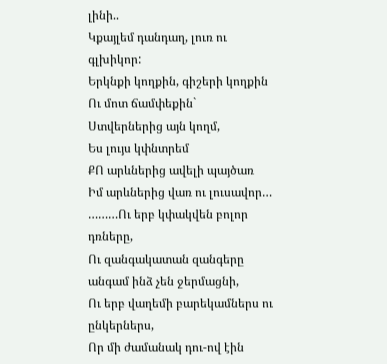լինի..
Կքայլեմ դանդաղ, լուռ ու գլխիկոր:
Երկնքի կողքին, գիշերի կողքին
Ու մոտ ճամփեքին`
Ստվերներից այն կողմ,
Ես լույս կփնտրեմ
ՔՈ արևներից ավելի պայծառ
Իմ արևներից վառ ու լուսավոր…
………Ու երբ կփակվեն բոլոր դռները,
Ու զանգակատան զանգերը անգամ ինձ չեն ջերմացնի,
Ու երբ վաղեմի բարեկամներս ու ընկերներս,
Որ մի ժամանակ դու-ով էին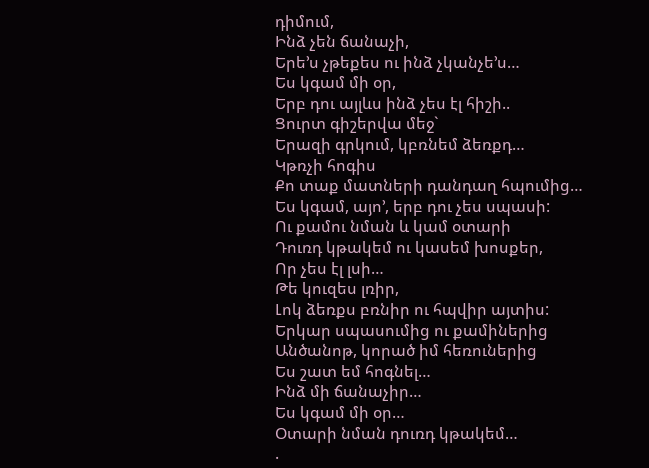դիմում,
Ինձ չեն ճանաչի,
Երե’ս չթեքես ու ինձ չկանչե’ս…
Ես կգամ մի օր,
Երբ դու այլևս ինձ չես էլ հիշի..
Ցուրտ գիշերվա մեջ`
Երազի գրկում, կբռնեմ ձեռքդ…
Կթռչի հոգիս
Քո տաք մատների դանդաղ հպումից…
Ես կգամ, այո’, երբ դու չես սպասի:
Ու քամու նման և կամ օտարի
Դուռդ կթակեմ ու կասեմ խոսքեր,
Որ չես էլ լսի…
Թե կուզես լռիր,
Լոկ ձեռքս բռնիր ու հպվիր այտիս:
Երկար սպասումից ու քամիներից
Անծանոթ, կորած իմ հեռուներից
Ես շատ եմ հոգնել…
Ինձ մի ճանաչիր…
Ես կգամ մի օր…
Օտարի նման դուռդ կթակեմ…
.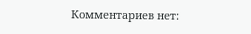Комментариев нет: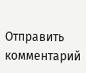Отправить комментарий